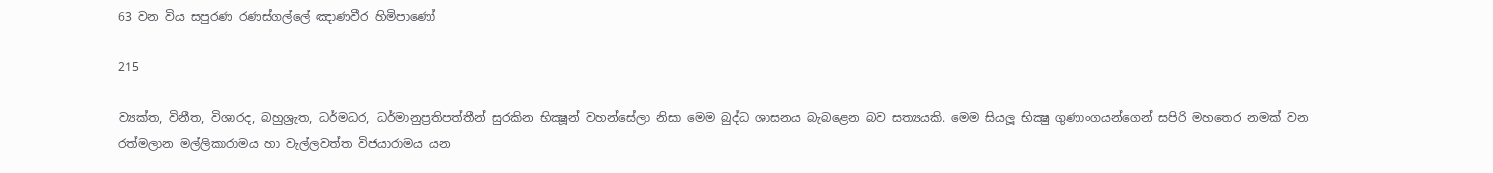63 වන විය සපුරණ රණස්ගල්ලේ ඤාණවීර හිමිපාණෝ

215

ව්‍යක්ත, විනීත, විශාරද, බහුශ්‍රැත, ධර්මධර, ධර්මානුප්‍රතිපත්තීන් සුරකින භික්‍ෂූන් වහන්සේලා නිසා මෙම බුද්ධ ශාසනය බැබළෙන බව සත්‍යයකි. මෙම සියලූ භික්‍ෂු ගුණාංගයන්ගෙන් සපිරි මහතෙර නමක් වන රත්මලාන මල්ලිකාරාමය හා වැල්ලවත්ත විජයාරාමය යන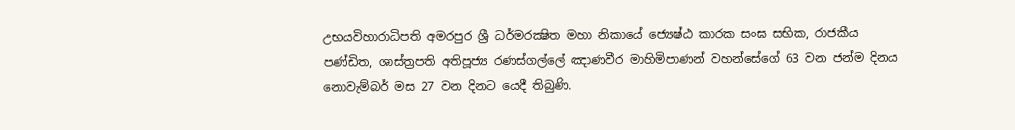උභයවිහාරාධිපති අමරපුර ශ්‍රී ධර්මරක්‍ෂිත මහා නිකායේ ජ්‍යෙෂ්ඨ කාරක සංඝ සභික, රාජකීය පණ්ඩිත, ශාස්ත්‍රපති අතිපූජ්‍ය රණස්ගල්ලේ ඤාණවීර මාහිමිපාණන් වහන්සේගේ 63 වන ජන්ම දිනය නොවැම්බර් මස 27 වන දිනට යෙදී තිබුණි.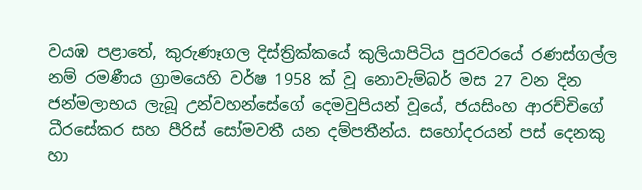වයඹ පළාතේ, කුරුණෑගල දිස්ත්‍රික්කයේ කුලියාපිටිය පුරවරයේ රණස්ගල්ල නම් රමණීය ග්‍රාමයෙහි වර්ෂ 1958 ක් වූ නොවැම්බර් මස 27 වන දින ජන්මලාභය ලැබූ උන්වහන්සේගේ දෙමවුපියන් වූයේ, ජයසිංහ ආරච්චිගේ ධීරසේකර සහ පීරිස් සෝමවතී යන දම්පතීන්ය. සහෝදරයන් පස් දෙනකු හා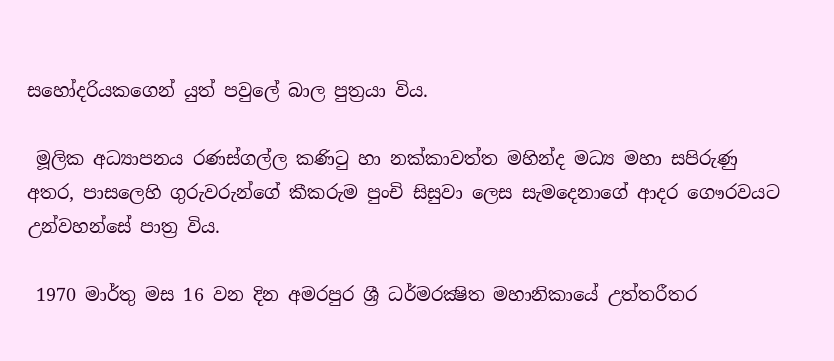සහෝදරියකගෙන් යුත් පවුලේ බාල පුත්‍රයා විය.

 මූලික අධ්‍යාපනය රණස්ගල්ල කණිටු හා නක්කාවත්ත මහින්ද මධ්‍ය මහා සපිරුණු අතර, පාසලෙහි ගුරුවරුන්ගේ කීකරුම පුංචි සිසුවා ලෙස සැමදෙනාගේ ආදර ගෞරවයට උන්වහන්සේ පාත්‍ර විය.

 1970 මාර්තු මස 16 වන දින අමරපුර ශ්‍රී ධර්මරක්‍ෂිත මහානිකායේ උත්තරීතර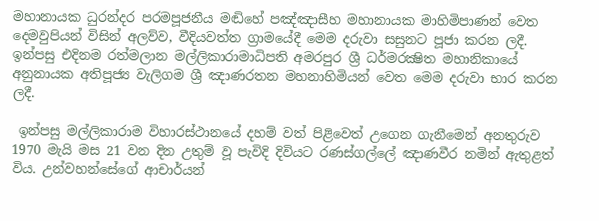මහානායක ධුරන්දර පරමපූජනීය මඬිහේ පඤ්ඤාසීහ මහානායක මාහිමිපාණන් වෙත දෙමවුපියන් විසින් අලව්ව, වීදියවත්ත ග්‍රාමයේදී මෙම දරුවා සසුනට පූජා කරන ලදී. ඉන්පසු එදිනම රත්මලාන මල්ලිකාරාමාධිපති අමරපුර ශ්‍රී ධර්මරක්‍ෂිත මහානිකායේ අනුනායක අතිපූජ්‍ය වැලිගම ශ්‍රී ඤාණරතන මහනාහිමියන් වෙත මෙම දරුවා භාර කරන ලදී.

 ඉන්පසු මල්ලිකාරාම විහාරස්ථානයේ දහම් වත් පිළිවෙත් උගෙන ගැනීමෙන් අනතුරුව 1970 මැයි මස 21 වන දින උතුම් වූ පැවිදි දිවියට රණස්ගල්ලේ ඤාණවීර නමින් ඇතුළත් විය. උන්වහන්සේගේ ආචාර්යන්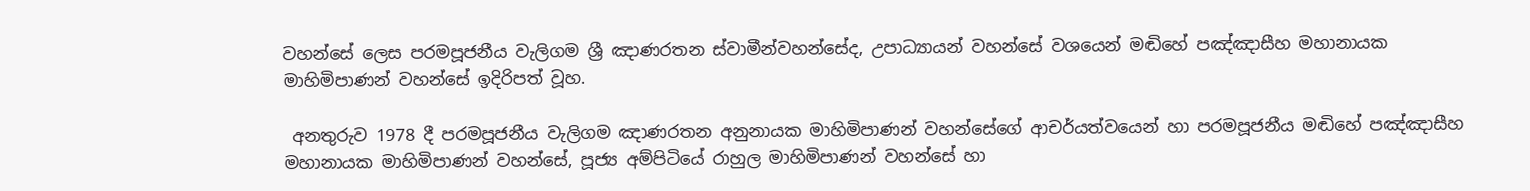වහන්සේ ලෙස පරමපූජනීය වැලිගම ශ්‍රී ඤාණරතන ස්වාමීන්වහන්සේද, උපාධ්‍යායන් වහන්සේ වශයෙන් මඬිහේ පඤ්ඤාසීහ මහානායක මාහිමිපාණන් වහන්සේ ඉදිරිපත් වූහ.

 අනතුරුව 1978 දී පරමපූජනීය වැලිගම ඤාණරතන අනුනායක මාහිමිපාණන් වහන්සේගේ ආචර්යත්වයෙන් හා පරමපූජනීය මඬිහේ පඤ්ඤාසීහ මහානායක මාහිමිපාණන් වහන්සේ, පූජ්‍ය අම්පිටියේ රාහුල මාහිමිපාණන් වහන්සේ හා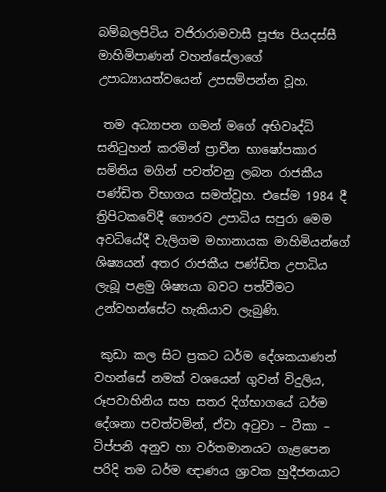බම්බලපිටිය වජිරාරාමවාසී පූජ්‍ය පියදස්සී මාහිමිපාණන් වහන්සේලාගේ උපාධ්‍යායත්වයෙන් උපසම්පන්න වූහ.

 තම අධ්‍යාපන ගමන් මගේ අභිවෘද්ධි සනිටුහන් කරමින් ප්‍රාචීන භාෂෝපකාර සමිතිය මගින් පවත්වනු ලබන රාජකීය පණ්ඩිත විභාගය සමත්වූහ. එසේම 1984 දී ත්‍රිපිටකවේදී ගෞරව උපාධිය සපුරා මෙම අවධියේදී වැලිගම මහානායක මාහිමියන්ගේ ශිෂ්‍යයන් අතර රාජකීය පණ්ඩිත උපාධිය ලැබූ පළමු ශිෂ්‍යයා බවට පත්වීමට උන්වහන්සේට හැකියාව ලැබුණි.

 කුඩා කල සිට ප්‍රකට ධර්ම දේශකයාණන් වහන්සේ නමක් වශයෙන් ගුවන් විදුලිය, රූපවාහිනිය සහ සතර දිග්භාගයේ ධර්ම දේශනා පවත්වමින්, ඒවා අටුවා – ටීකා – ටිප්පනි අනුව හා වර්තමානයට ගැළපෙන පරිදි තම ධර්ම ඥාණය ශ්‍රාවක හුදීජනයාට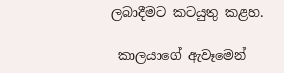ලබාදීමට කටයුතු කළහ.

 කාලයාගේ ඇවෑමෙන්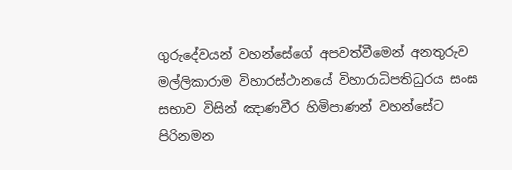ගුරුදේවයන් වහන්සේගේ අපවත්වීමෙන් අනතුරුව මල්ලිකාරාම විහාරස්ථානයේ විහාරාධිපතිධුරය සංඝ සභාව විසින් ඤාණවීර හිමිපාණන් වහන්සේට පිරිනමන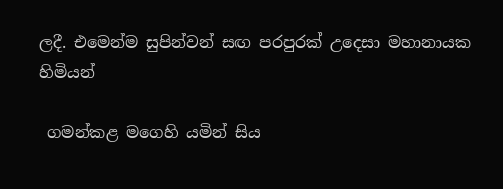ලදී. එමෙන්ම සුපින්වන් සඟ පරපුරක් උදෙසා මහානායක හිමියන්

 ගමන්කළ මගෙහි යමින් සිය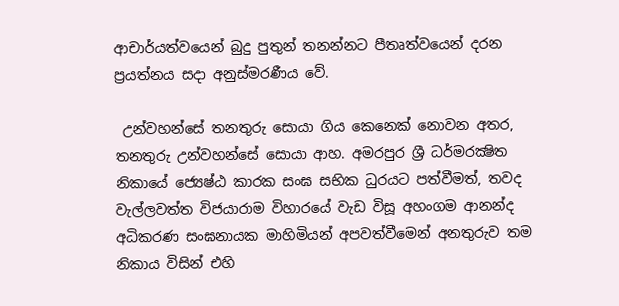ආචාර්යත්වයෙන් බුදු පුතුන් තනන්නට පීතෘත්වයෙන් දරන ප්‍රයත්නය සදා අනුස්මරණීය වේ.

 උන්වහන්සේ තනතුරු සොයා ගිය කෙනෙක් නොවන අතර, තනතුරු උන්වහන්සේ සොයා ආහ. අමරපුර ශ්‍රී ධර්මරක්‍ෂිත නිකායේ ජ්‍යෙෂ්ඨ කාරක සංඝ සභික ධුරයට පත්වීමත්, තවද වැල්ලවත්ත විජයාරාම විහාරයේ වැඩ විසූ අහංගම ආනන්ද අධිකරණ සංඝනායක මාහිමියන් අපවත්වීමෙන් අනතුරුව තම නිකාය විසින් එහි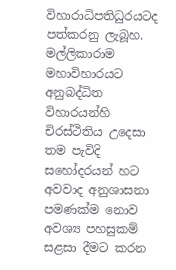විහාරාධිපතිධුරයටද පත්කරනු ලැබූහ. මල්ලිකාරාම මහාවිහාරයට අනුබද්ධිත විහාරයන්හි චිරස්ථිතිය උදෙසා තම පැවිදි සහෝදරයන් හට අවවාද අනුශාසනා පමණක්ම නොව අවශ්‍ය පහසුකම් සළසා දීමට කරන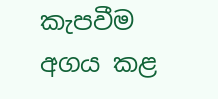කැපවීම අගය කළ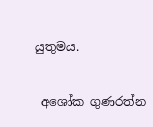යුතුමය.

 අශෝක ගුණරත්න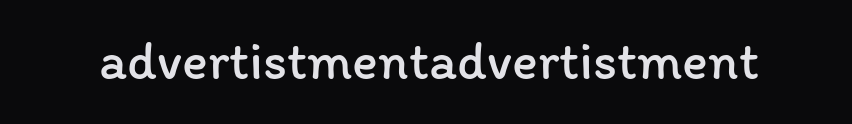advertistmentadvertistment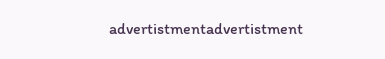advertistmentadvertistment